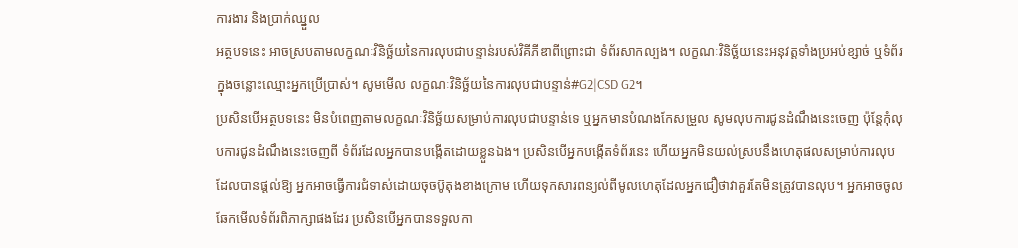ការងារ និងប្រាក់ឈ្នួល
អត្ថបទនេះ អាចស្របតាមលក្ខណៈវិនិច្ឆ័យនៃការលុបជាបន្ទាន់របស់វិគីភីឌាពីព្រោះជា ទំព័រសាកល្បង។ លក្ខណៈវិនិច្ឆ័យនេះអនុវត្តទាំងប្រអប់ខ្សាច់ ឬទំព័រក្នុងចន្លោះឈ្មោះអ្នកប្រើប្រាស់។ សូមមើល លក្ខណៈវិនិច្ឆ័យនៃការលុបជាបន្ទាន់#G2|CSD G2។
ប្រសិនបើអត្ថបទនេះ មិនបំពេញតាមលក្ខណៈវិនិច្ឆ័យសម្រាប់ការលុបជាបន្ទាន់ទេ ឬអ្នកមានបំណងកែសម្រួល សូមលុបការជូនដំណឹងនេះចេញ ប៉ុន្តែកុំលុបការជូនដំណឹងនេះចេញពី ទំព័រដែលអ្នកបានបង្កើតដោយខ្លួនឯង។ ប្រសិនបើអ្នកបង្កើតទំព័រនេះ ហើយអ្នកមិនយល់ស្របនឹងហេតុផលសម្រាប់ការលុបដែលបានផ្តល់ឱ្យ អ្នកអាចធ្វើការជំទាស់ដោយចុចប៊ូតុងខាងក្រោម ហើយទុកសារពន្យល់ពីមូលហេតុដែលអ្នកជឿថាវាគួរតែមិនត្រូវបានលុប។ អ្នកអាចចូលឆែកមើលទំព័រពិភាក្សាផងដែរ ប្រសិនបើអ្នកបានទទួលកា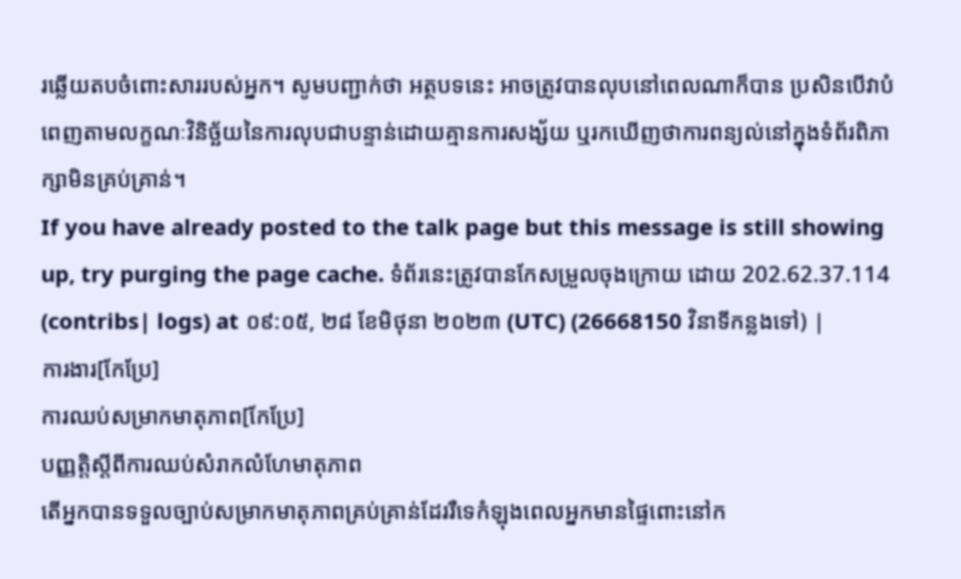រឆ្លើយតបចំពោះសាររបស់អ្នក។ សូមបញ្ជាក់ថា អត្ថបទនេះ អាចត្រូវបានលុបនៅពេលណាក៏បាន ប្រសិនបើវាបំពេញតាមលក្ខណៈវិនិច្ឆ័យនៃការលុបជាបន្ទាន់ដោយគ្មានការសង្ស័យ ឬរកឃើញថាការពន្យល់នៅក្នុងទំព័រពិភាក្សាមិនគ្រប់គ្រាន់។
If you have already posted to the talk page but this message is still showing up, try purging the page cache. ទំព័រនេះត្រូវបានកែសម្រួលចុងក្រោយ ដោយ 202.62.37.114 (contribs| logs) at ០៩:០៥, ២៨ ខែមិថុនា ២០២៣ (UTC) (26668150 វិនាទីកន្លងទៅ) |
ការងារ[កែប្រែ]
ការឈប់សម្រាកមាតុភាព[កែប្រែ]
បញ្ញត្តិស្តីពីការឈប់សំរាកលំហែមាតុភាព
តើអ្នកបានទទួលច្បាប់សម្រាកមាតុភាពគ្រប់គ្រាន់ដែររឺទេកំឡុងពេលអ្នកមានផ្ទៃពោះនៅក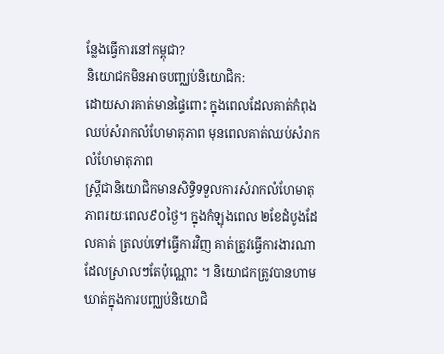ន្លែងធ្វើការនៅកម្ពុជា?
និយោជកមិនអាចបញ្ឈប់និយោជិក:
ដោយសារគាត់មានផ្ទៃពោះ ក្នុងពេលដែលគាត់កំពុងឈប់សំរាកលំហែមាតុភាព មុនពេលគាត់ឈប់សំរាកលំហែមាតុភាព
ស្រ្តីជានិយោជិកមានសិទ្ធិទទួលការសំរាកលំហែមាតុភាពរយៈពេល៩០ថ្ងៃ។ ក្នុងកំឡុងពេល ២ខែដំបូងដែលគាត់ ត្រលប់ទៅធ្វើការវិញ គាត់ត្រូវធ្វើការងារណាដែលស្រាលៗតែប៉ុណ្ណោះ ។ និយោជកត្រូវបានហាមឃាត់ក្នុងការបញ្ឈប់និយោជិ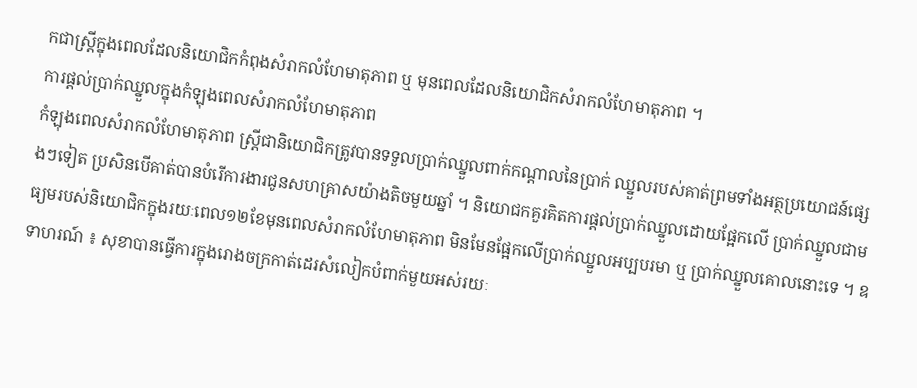កជាស្រ្តីក្នុងពេលដែលនិយោជិកកំពុងសំរាកលំហែមាតុភាព ឬ មុនពេលដែលនិយោជិកសំរាកលំហែមាតុភាព ។
ការផ្តល់ប្រាក់ឈ្នួលក្នុងកំឡុងពេលសំរាកលំហែមាតុភាព
កំឡុងពេលសំរាកលំហែមាតុភាព ស្រ្តីជានិយោជិកត្រូវបានទទួលប្រាក់ឈ្នួលពាក់កណ្តាលនៃប្រាក់ ឈ្នួលរបស់គាត់ព្រមទាំងអត្ថប្រយោជន៍ផ្សេងៗទៀត ប្រសិនបើគាត់បានបំរើការងារជូនសហគ្រាសយ៉ាងតិចមួយឆ្នាំ ។ និយោជកគួរគិតការផ្តល់ប្រាក់ឈ្នួលដោយផ្អែកលើ ប្រាក់ឈ្នួលជាមធ្យមរបស់និយោជិកក្នុងរយៈពេល១២ខែមុនពេលសំរាកលំហែមាតុភាព មិនមែនផ្អែកលើប្រាក់ឈ្នួលអប្បបរមា ឬ ប្រាក់ឈ្នួលគោលនោះទេ ។ ឧទាហរណ៍ ៖ សុខាបានធ្វើការក្នុងរោងចក្រកាត់ដេរសំលៀកបំពាក់មួយអស់រយៈ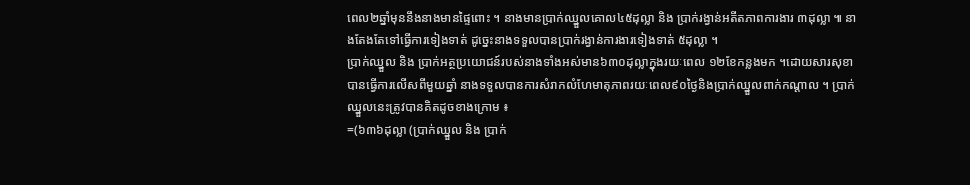ពេល២ឆ្នាំមុននឹងនាងមានផ្ទៃពោះ ។ នាងមានប្រាក់ឈ្នួលគោល៤៥ដុល្លា និង ប្រាក់រង្វាន់អតីតភាពការងារ ៣ដុល្លា ៕ នាងតែងតែទៅធ្វើការទៀងទាត់ ដូច្នេះនាងទទួលបានប្រាក់រង្វាន់ការងារទៀងទាត់ ៥ដុល្លា ។
ប្រាក់ឈ្នួល និង ប្រាក់អត្ថប្រយោជន៍របស់នាងទាំងអស់មាន៦៣០ដុល្លាក្នុងរយៈពេល ១២ខែកន្លងមក ។ដោយសារសុខាបានធ្វើការលើសពីមួយឆ្នាំ នាងទទួលបានការសំរាកលំហែមាតុភាពរយៈពេល៩០ថ្ងៃនិងប្រាក់ឈ្នួលពាក់កណ្តាល ។ ប្រាក់ឈ្នួលនេះត្រូវបានគិតដូចខាងក្រោម ៖
=(៦៣៦ដុល្លា (ប្រាក់ឈ្នួល និង ប្រាក់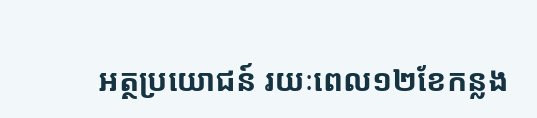អត្ថប្រយោជន៍ រយៈពេល១២ខែកន្លង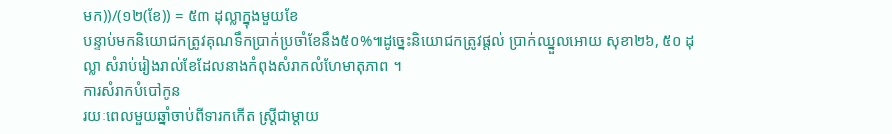មក))/(១២(ខែ)) = ៥៣ ដុល្លាក្នុងមួយខែ
បន្ទាប់មកនិយោជកត្រូវគុណទឹកប្រាក់ប្រចាំខែនឹង៥០%៕ដូច្នេះនិយោជកត្រូវផ្តល់ ប្រាក់ឈ្នួលអោយ សុខា២៦, ៥០ ដុល្លា សំរាប់រៀងរាល់ខែដែលនាងកំពុងសំរាកលំហែមាតុភាព ។
ការសំរាកបំបៅកូន
រយៈពេលមួយឆ្នាំចាប់ពីទារកកើត ស្រ្តីជាម្តាយ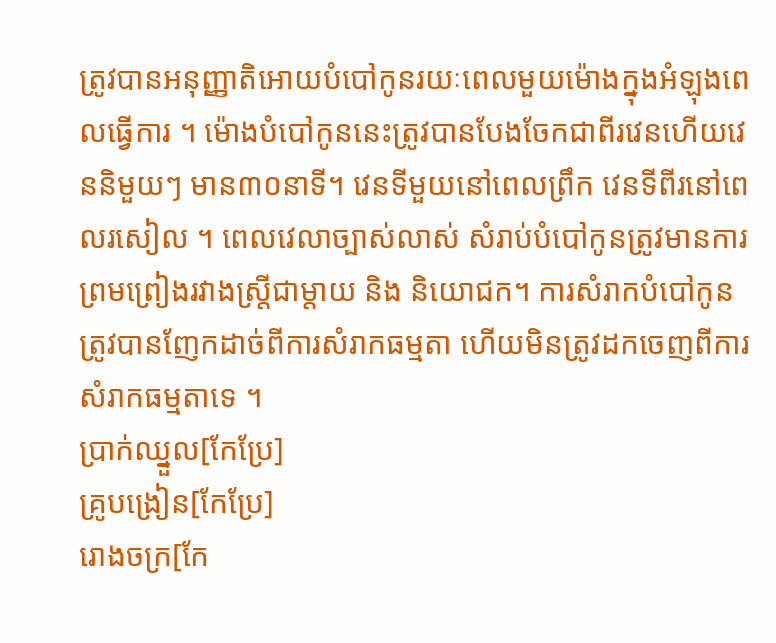ត្រូវបានអនុញ្ញាតិអោយបំបៅកូនរយៈពេលមួយម៉ោងក្នុងអំឡុងពេលធ្វើការ ។ ម៉ោងបំបៅកូននេះត្រូវបានបែងចែកជាពីរវេនហើយវេននិមួយៗ មាន៣០នាទី។ វេនទីមួយនៅពេលព្រឹក វេនទីពីរនៅពេលរសៀល ។ ពេលវេលាច្បាស់លាស់ សំរាប់បំបៅកូនត្រូវមានការព្រមព្រៀងរវាងស្រ្តីជាម្តាយ និង និយោជក។ ការសំរាកបំបៅកូន ត្រូវបានញែកដាច់ពីការសំរាកធម្មតា ហើយមិនត្រូវដកចេញពីការសំរាកធម្មតាទេ ។
ប្រាក់ឈ្នួល[កែប្រែ]
គ្រូបង្រៀន[កែប្រែ]
រោងចក្រ[កែ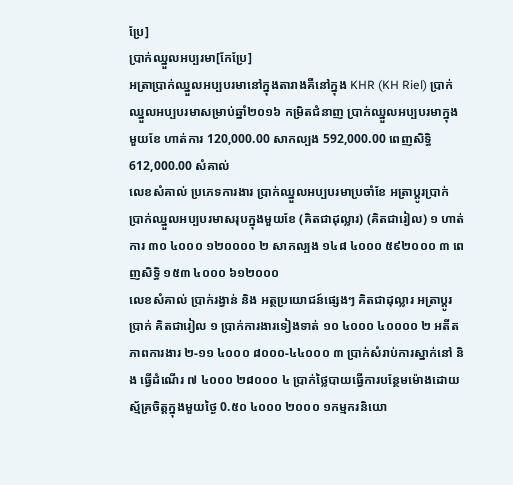ប្រែ]
ប្រាក់ឈ្នួលអប្បរមា[កែប្រែ]
អត្រាប្រាក់ឈ្នួលអប្បបរមានៅក្នុងតារាងគឺនៅក្នុង KHR (KH Riel) ប្រាក់ឈ្នួលអប្បបរមាសម្រាប់ឆ្នាំ២០១៦ កម្រិតជំនាញ ប្រាក់ឈ្នួលអប្បបរមាក្នុងមួយខែ ហាត់ការ 120,000.00 សាកល្បង 592,000.00 ពេញសិទ្ធិ 612,000.00 សំគាល់
លេខសំគាល់ ប្រភេទការងារ ប្រាក់ឈ្នួលអប្បបរមាប្រចាំខែ អត្រាប្តូរប្រាក់ ប្រាក់ឈ្នួលអប្បបរមាសរុបក្នុងមួយខែ (គិតជាដុល្លារ) (គិតជារៀល) ១ ហាត់ការ ៣០ ៤០០០ ១២០០០០ ២ សាកល្បង ១៤៨ ៤០០០ ៥៩២០០០ ៣ ពេញសិទ្ធិ ១៥៣ ៤០០០ ៦១២០០០
លេខសំគាល់ ប្រាក់រង្វាន់ និង អត្ថប្រយោជន៍ផ្សេងៗ គិតជាដុល្លារ អត្រាប្តូរប្រាក់ គិតជារៀល ១ ប្រាក់ការងារទៀងទាត់ ១០ ៤០០០ ៤០០០០ ២ អតីតភាពការងារ ២-១១ ៤០០០ ៨០០០-៤៤០០០ ៣ ប្រាក់សំរាប់ការស្នាក់នៅ និង ធ្វើដំណើរ ៧ ៤០០០ ២៨០០០ ៤ ប្រាក់ថ្លៃបាយធ្វើការបន្ថែមម៉ោងដោយស្ម័គ្រចិត្តក្នុងមួយថ្ងៃ 0.៥០ ៤០០០ ២០០០ ១កម្មករនិយោ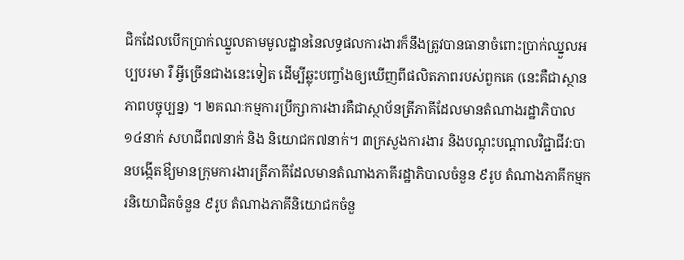ជិកដែលបើកប្រាក់ឈ្នួលតាមមូលដ្ឋាននៃលទ្ធផលការងារក៏នឹងត្រូវបានធានាចំពោះប្រាក់ឈ្នួលអប្បបរមា រឺ អ្វីច្រើនជាងនេះទៀត ដើម្បីឆ្លុះបញ្ចាំងឲ្យឃើញពីផលិតភាពរបស់ពួកគេ (នេះគឺជាស្ថានភាពបច្ចុប្បន្ន) ។ ២គណៈកម្មការប្រឹក្សាការងារគឺជាស្ថាប័នត្រីភាគីដែលមានតំណាងរដ្ឋាភិបាល១៤នាក់ សហជីព៧នាក់ និង និយោជក៧នាក់។ ៣ក្រសួងការងារ និងបណ្តុះបណ្តាលវិជ្ជាជីវ:បានបង្កើតឳ្យមានក្រុមការងារត្រីភាគីដែលមានតំណាងភាគីរដ្ឋាភិបាលចំនួន ៩រូប តំណាងភាគីកម្មករនិយោជិតចំនួន ៩រូប តំណាងភាគីនិយោជកចំនួ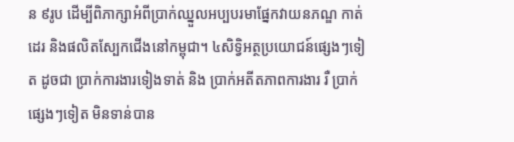ន ៩រូប ដើម្បីពិភាក្សាអំពីប្រាក់ឈ្នួលអប្បបរមាផ្នែកវាយនភណ្ឌ កាត់ដេរ និងផលិតស្បែកជើងនៅកម្ពុជា។ ៤សិទ្វិអត្ថប្រយោជន៍ផ្សេងៗទៀត ដូចជា ប្រាក់ការងារទៀងទាត់ និង ប្រាក់អតីតភាពការងារ រឺ ប្រាក់ផ្សេងៗទៀត មិនទាន់បាន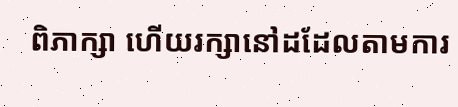ពិភាក្សា ហើយរក្សានៅដដែលតាមការ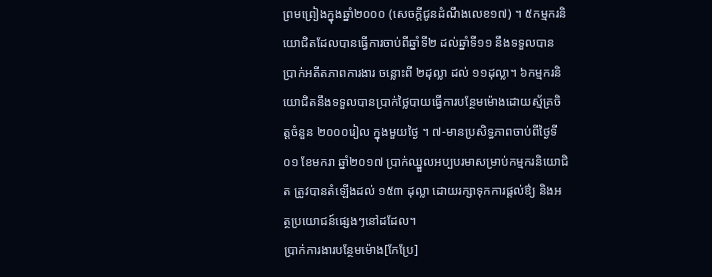ព្រមព្រៀងក្នុងឆ្នាំ២០០០ (សេចក្តីជូនដំណឹងលេខ១៧) ។ ៥កម្មករនិយោជិតដែលបានធ្វើការចាប់ពីឆ្នាំទី២ ដល់ឆ្នាំទី១១ នឹងទទួលបានប្រាក់អតីតភាពការងារ ចន្លោះពី ២ដុល្លា ដល់ ១១ដុល្លា។ ៦កម្មករនិយោជិតនឹងទទួលបានប្រាក់ថ្លៃបាយធ្វើការបន្ថែមម៉ោងដោយស្ម័គ្រចិត្តចំនួន ២០០០រៀល ក្នុងមួយថ្ងៃ ។ ៧-មានប្រសិទ្ធភាពចាប់ពីថ្ងៃទី ០១ ខែមករា ឆ្នាំ២០១៧ ប្រាក់ឈ្នួលអប្បបរមាសម្រាប់កម្មករនិយោជិត ត្រូវបានតំឡើងដល់ ១៥៣ ដុល្លា ដោយរក្សាទុកការផ្តល់ឳ្យ និងអត្ថប្រយោជន៍ផ្សេងៗនៅដដែល។
ប្រាក់ការងារបន្ថែមម៉ោង[កែប្រែ]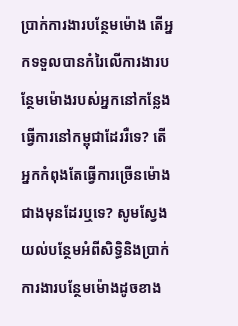ប្រាក់ការងារបន្ថែមម៉ោង តើអ្នកទទួលបានកំរៃលើការងារបន្ថែមម៉ោងរបស់អ្នកនៅកន្លែងធ្វើការនៅកម្ពុជាដែររឺទេ? តើអ្នកកំពុងតែធ្វើការច្រើនម៉ោងជាងមុនដែរឬទេ? សូមស្វែងយល់បន្ថែមអំពីសិទ្ធិនិងប្រាក់ការងារបន្ថែមម៉ោងដូចខាង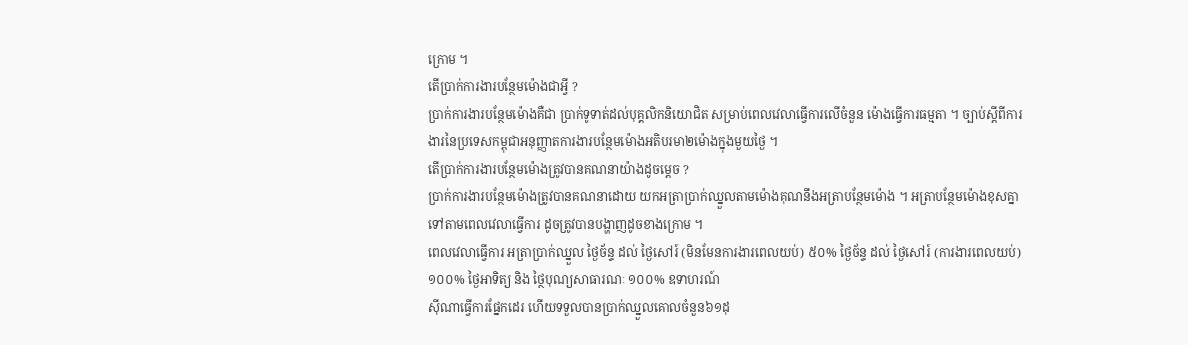ក្រោម ។
តើប្រាក់ការងារបន្ថែមម៉ោងជាអ្វី ?
ប្រាក់ការងារបន្ថែមម៉ោងគឺជា ប្រាក់ទូទាត់ដល់បុគ្គលិកនិយោជិត សម្រាប់ពេលវេលាធ្វើការលើចំនួន ម៉ោងធ្វើការធម្មតា ។ ច្បាប់ស្តីពីការងារនៃប្រទេសកម្ពុជាអនុញ្ញាតការងារបន្ថែមម៉ោងអតិបរមា២ម៉ោងក្នុងមួយថ្ងៃ ។
តើប្រាក់ការងារបន្ថែមម៉ោងត្រូវបានគណនាយ៉ាងដូចម្តេច ?
ប្រាក់ការងារបន្ថែមម៉ោងត្រូវបានគណនាដោយ យកអត្រាប្រាក់ឈ្នួលតាមម៉ោងគុណនឹងអត្រាបន្ថែមម៉ោង ។ អត្រាបន្ថែមម៉ោងខុសគ្នាទៅតាមពេលវេលាធ្វើការ ដូចត្រូវបានបង្ហាញដូចខាងក្រោម ។
ពេលវេលាធ្វើការ អត្រាប្រាក់ឈ្នួល ថ្ងៃច័ន្ទ ដល់ ថ្ងៃសៅរ៍ (មិនមែនការងារពេលយប់) ៥០% ថ្ងៃច័ន្ទ ដល់ ថ្ងៃសៅរ៍ (ការងារពេលយប់) ១០០% ថ្ងៃអាទិត្យ និង ថ្ថៃបុណ្យសាធារណៈ ១០០% ឧទាហរណ៍
ស៊ីណាធ្វើការផ្នែកដេរ ហើយទទួលបានប្រាក់ឈ្នួលគោលចំនួន៦១ដុ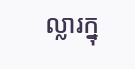ល្លារក្នុ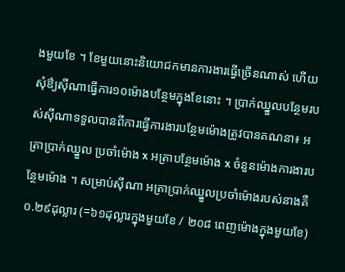ងមួយខែ ។ ខែមួយនោះនិយោជកមានការងារធ្វើច្រើនណាស់ ហើយសុំឳ្យស៊ីណាធ្វើការ១០ម៉ោងបន្ថែមក្នុងខែនោះ ។ ប្រាក់ឈ្នួលបន្ថែមរបស់ស៊ីណាទទួលបានពីការធ្វើការងារបន្ថែមម៉ោងត្រូវបានគណនា៖ អត្រាប្រាក់ឈ្នួល ប្រចាំម៉ោង x អត្រាបន្ថែមម៉ោង x ចំនួនម៉ោងការងារបន្ថែមម៉ោង ។ សម្រាប់ស៊ីណា អត្រាប្រាក់ឈ្នួលប្រចាំម៉ោងរបស់នាងគឺ ០.២៩ដុល្លារ (=៦១ដុល្លារក្នុងមួយខែ / ២០៨ ពេញម៉ោងក្នុងមួយខែ)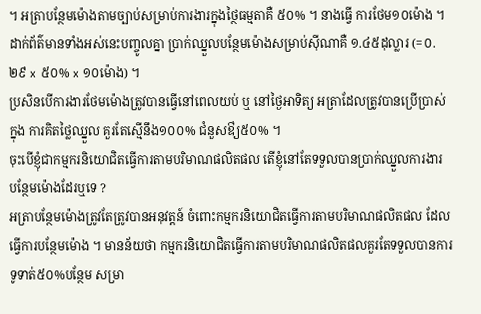។ អត្រាបន្ថែមម៉ោងតាមច្បាប់សម្រាប់ការងារក្នុងថ្ថៃធម្មតាគឺ ៥០% ។ នាងធ្វើ ការថែម១០ម៉ោង ។ ដាក់ព័ត៌មានទាំងអស់នេះបញ្ចូលគ្នា ប្រាក់ឈ្នួលបន្ថែមម៉ោងសម្រាប់ស៊ីណាគឺ ១.៤៥ដុល្លារ (=០.២៩ x ៥០% x ១០ម៉ោង) ។
ប្រសិនបើការងារថែមម៉ោងត្រូវបានធ្វើនៅពេលយប់ ឬ នៅថ្ងៃអាទិត្យ អត្រាដែលត្រូវបានប្រើប្រាស់ក្នុង ការគិតថ្លៃឈ្នួល គួរតែស្មើនឹង១០០% ជំនួសឳ្យ៥០% ។
ចុះបើខ្ញុំជាកម្មករនិយោជិតធ្វើការតាមបរិមាណផលិតផល តើខ្ញុំនៅតែទទួលបានប្រាក់ឈ្នួលការងារ បន្ថែមម៉ោងដែរឬទេ ?
អត្រាបន្ថែមម៉ោងត្រូវតែត្រូវបានអនុវត្តន៍ ចំពោះកម្មករនិយោជិតធ្វើការតាមបរិមាណផលិតផល ដែល ធ្វើការបន្ថែមម៉ោង ។ មានន័យថា កម្មករនិយោជិតធ្វើការតាមបរិមាណផលិតផលគួរតែទទួលបានការទូទាត់៥០%បន្ថែម សម្រា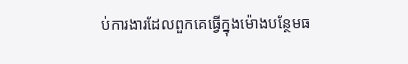ប់ការងារដែលពួកគេធ្វើក្នុងម៉ោងបន្ថែមធ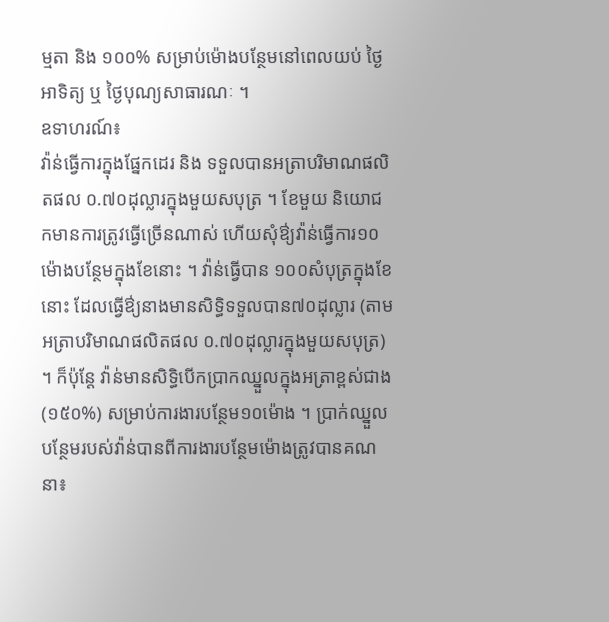ម្មតា និង ១០០% សម្រាប់ម៉ោងបន្ថែមនៅពេលយប់ ថ្ងៃអាទិត្យ ឬ ថ្ងៃបុណ្យសាធារណៈ ។
ឧទាហរណ៍៖
វ៉ាន់ធ្វើការក្នុងផ្នែកដេរ និង ទទួលបានអត្រាបរិមាណផលិតផល ០.៧០ដុល្លារក្នុងមួយសបុត្រ ។ ខែមួយ និយោជកមានការត្រូវធ្វើច្រើនណាស់ ហើយសុំឳ្យវ៉ាន់ធ្វើការ១០ម៉ោងបន្ថែមក្នុងខែនោះ ។ វ៉ាន់ធ្វើបាន ១០០សំបុត្រក្នុងខែនោះ ដែលធ្វើឳ្យនាងមានសិទ្ធិទទួលបាន៧០ដុល្លារ (តាមអត្រាបរិមាណផលិតផល ០.៧០ដុល្លារក្នុងមួយសបុត្រ) ។ ក៏ប៉ុន្តែ វ៉ាន់មានសិទ្ធិបើកប្រាកឈ្នួលក្នុងអត្រាខ្ពស់ជាង (១៥០%) សម្រាប់ការងារបន្ថែម១០ម៉ោង ។ ប្រាក់ឈ្នួលបន្ថែមរបស់វ៉ាន់បានពីការងារបន្ថែមម៉ោងត្រូវបានគណនា៖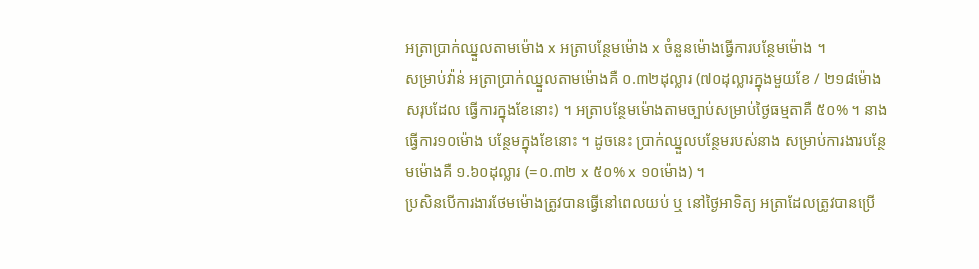អត្រាប្រាក់ឈ្នួលតាមម៉ោង x អត្រាបន្ថែមម៉ោង x ចំនួនម៉ោងធ្វើការបន្ថែមម៉ោង ។
សម្រាប់វ៉ាន់ អត្រាប្រាក់ឈ្នួលតាមម៉ោងគឺ ០.៣២ដុល្លារ (៧០ដុល្លារក្នុងមួយខែ / ២១៨ម៉ោងសរុបដែល ធ្វើការក្នុងខែនោះ) ។ អត្រាបន្ថែមម៉ោងតាមច្បាប់សម្រាប់ថ្ងៃធម្មតាគឺ ៥០% ។ នាងធ្វើការ១០ម៉ោង បន្ថែមក្នុងខែនោះ ។ ដូចនេះ ប្រាក់ឈ្នួលបន្ថែមរបស់នាង សម្រាប់ការងារបន្ថែមម៉ោងគឺ ១.៦០ដុល្លារ (=០.៣២ x ៥០% x ១០ម៉ោង) ។
ប្រសិនបើការងារថែមម៉ោងត្រូវបានធ្វើនៅពេលយប់ ឬ នៅថ្ងៃអាទិត្យ អត្រាដែលត្រូវបានប្រើ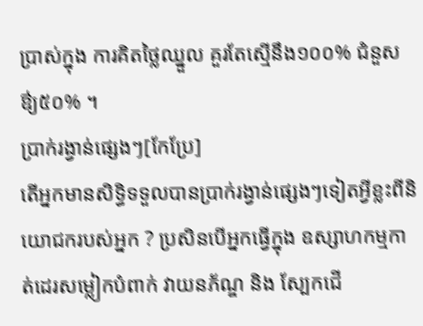ប្រាស់ក្នុង ការគិតថ្លៃឈ្នួល គួរតែស្មើនឹង១០០% ជំនួសឳ្យ៥០% ។
ប្រាក់រង្វាន់ផ្សេងៗ[កែប្រែ]
តើអ្នកមានសិទ្ធិទទួលបានប្រាក់រង្វាន់ផ្សេងៗទៀតអ្វីខ្លះពីនិយោជករបស់អ្នក ? ប្រសិនបើអ្នកធ្វើក្នុង ឧស្សាហកម្មកាត់ដេរសម្លៀកបំពាក់ វាយនភ័ណ្ឌ និង ស្បែកជើ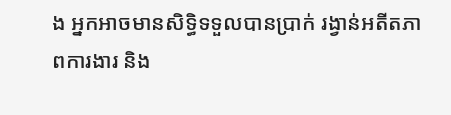ង អ្នកអាចមានសិទ្ធិទទួលបានប្រាក់ រង្វាន់អតីតភាពការងារ និង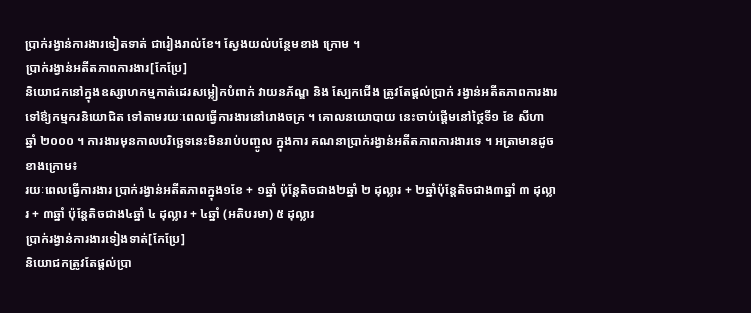ប្រាក់រង្វាន់ការងារទៀតទាត់ ជារៀងរាល់ខែ។ ស្វែងយល់បន្ថែមខាង ក្រោម ។
ប្រាក់រង្វាន់អតីតភាពការងារ[កែប្រែ]
និយោជកនៅក្នុងឧស្សាហកម្មកាត់ដេរសម្លៀកបំពាក់ វាយនភ័ណ្ឌ និង ស្បែកជើង ត្រូវតែផ្តល់ប្រាក់ រង្វាន់អតីតភាពការងារទៅឳ្យកម្មករនិយោជិត ទៅតាមរយៈពេលធ្វើការងារនៅរោងចក្រ ។ គោលនយោបាយ នេះចាប់ផ្តើមនៅថ្ថៃទី១ ខែ សីហា ឆ្នាំ ២០០០ ។ ការងារមុនកាលបរិច្ឆេទនេះមិនរាប់បញ្ចូល ក្នុងការ គណនាប្រាក់រង្វាន់អតីតភាពការងារទេ ។ អត្រាមានដូចខាងក្រោម៖
រយៈពេលធ្វើការងារ ប្រាក់រង្វាន់អតីតភាពក្នុង១ខែ + ១ឆ្នាំ ប៉ុន្តែតិចជាង២ឆ្នាំ ២ ដុល្លារ + ២ឆ្នាំប៉ុន្តែតិចជាង៣ឆ្នាំ ៣ ដុល្លារ + ៣ឆ្នាំ ប៉ុន្តែតិចជាង៤ឆ្នាំ ៤ ដុល្លារ + ៤ឆ្នាំ (អតិបរមា) ៥ ដុល្លារ
ប្រាក់រង្វាន់ការងារទៀងទាត់[កែប្រែ]
និយោជកត្រូវតែផ្តល់ប្រា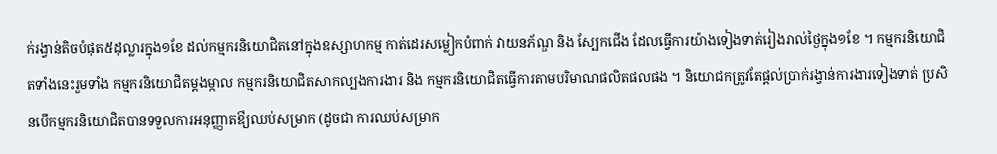ក់រង្វាន់តិចបំផុត៥ដុល្លារក្នុង១ខែ ដល់កម្មករនិយោជិតនៅក្នុងឧស្សាហកម្ម កាត់ដេរសម្លៀកបំពាក់ វាយនភ័ណ្ឌ និង ស្បែកជើង ដែលធ្វើការយ៉ាងទៀងទាត់រៀងរាល់ថ្ងៃក្នុង១ខែ ។ កម្មករនិយោជិតទាំងនេះរួមទាំង កម្មករនិយោជិតម្តងម្កាល កម្មករនិយោជិតសាកល្បងការងារ និង កម្មករនិយោជិតធ្វើការតាមបរិមាណផលិតផលផង ។ និយោជកត្រូវតែផ្តល់ប្រាក់រង្វាន់ការងារទៀងទាត់ ប្រសិនបើកម្មករនិយោជិតបានទទួលការអនុញ្ញាតឳ្យឈប់សម្រាក (ដូចជា ការឈប់សម្រាក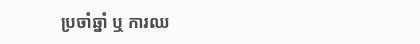ប្រចាំឆ្នាំ ឬ ការឈ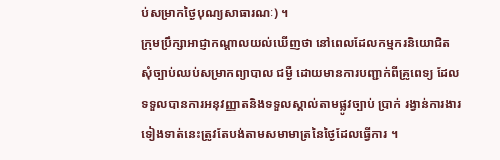ប់សម្រាកថ្ងៃបុណ្យសាធារណៈ) ។
ក្រុមប្រឹក្សាអាជ្ញាកណ្តាលយល់ឃើញថា នៅពេលដែលកម្មករនិយោជិតសុំច្បាប់ឈប់សម្រាកព្យាបាល ជម្ងឺ ដោយមានការបញ្ជាក់ពីគ្រូពេទ្យ ដែលទទួលបានការអនុវញ្ញាតនិងទទួលស្គាល់តាមផ្លូវច្បាប់ ប្រាក់ រង្វាន់ការងារទៀងទាត់នេះត្រូវតែបង់តាមសមាមាត្រនៃថ្ងៃដែលធ្វើការ ។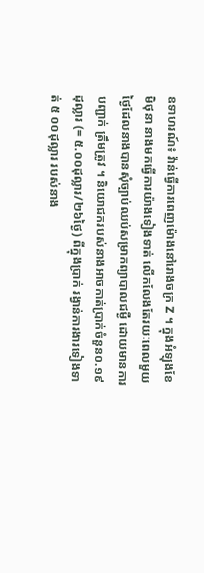ឧទាហរណ៍៖ វ៉ាន់ធ្វើការពេញម៉ោងនៅរោងចក្រ Z ។ ក្នុងអំឡុងខែមិថុនា នាងមកធ្វើការយ៉ាងទៀងទាត់ លើកលែងតែរយៈពេលមួយថ្ងៃដែលនាងបានសុំច្បាប់ឈប់សម្រាកព្យាបាលជម្ងឺ ដោយមានការបញ្ជាក់ ត្រឹមត្រូវ ។ និយោជករបស់នាងអាចកាត់ប្រាក់ចំនួន០.១៩ដុល្លារ (= ៥.០០ដុល្លារ/២៦ថ្ងៃ) ពីក្នុងប្រាក់ រង្វាន់ការងារទៀងទាត់ ៥ ០០ដុល្លារ របស់នាង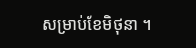សម្រាប់ខែមិថុនា ។